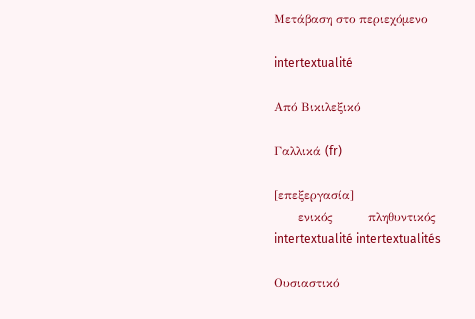Μετάβαση στο περιεχόμενο

intertextualité

Από Βικιλεξικό

Γαλλικά (fr)

[επεξεργασία]
      ενικός         πληθυντικός
intertextualité intertextualités

Ουσιαστικό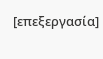[επεξεργασία]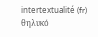intertextualité (fr) θηλυκό